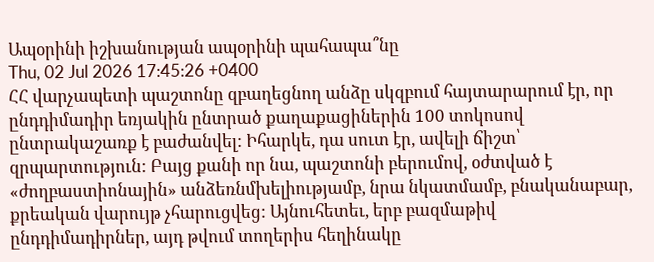Ապօրինի իշխանության ապօրինի պահապա՞նը
Thu, 02 Jul 2026 17:45:26 +0400
ՀՀ վարչապետի պաշտոնը զբաղեցնող անձը սկզբում հայտարարում էր, որ ընդդիմադիր եռյակին ընտրած քաղաքացիներին 100 տոկոսով ընտրակաշառք է բաժանվել: Իհարկե, դա սուտ էր, ավելի ճիշտ՝ զրպարտություն: Բայց քանի որ նա, պաշտոնի բերումով, օժտված է «ժողբաստիոնային» անձեռնմխելիությամբ, նրա նկատմամբ, բնականաբար, քրեական վարույթ չհարուցվեց: Այնուհետեւ, երբ բազմաթիվ ընդդիմադիրներ, այդ թվում տողերիս հեղինակը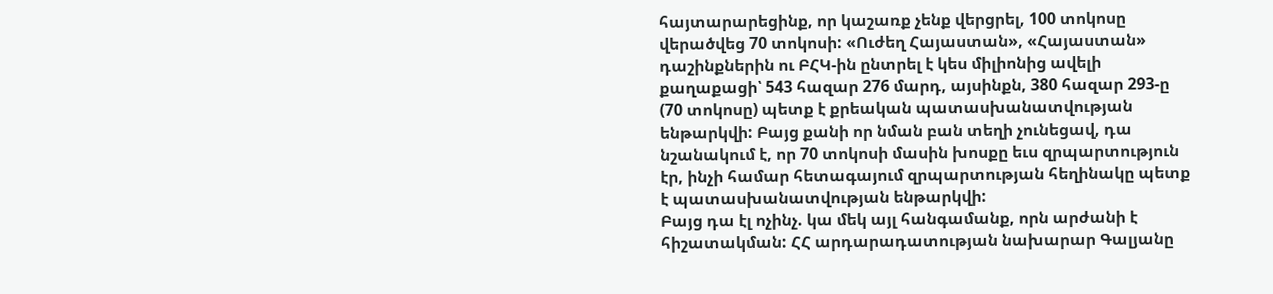հայտարարեցինք, որ կաշառք չենք վերցրել, 100 տոկոսը վերածվեց 70 տոկոսի: «Ուժեղ Հայաստան», «Հայաստան» դաշինքներին ու ԲՀԿ-ին ընտրել է կես միլիոնից ավելի քաղաքացի՝ 543 հազար 276 մարդ, այսինքն, 380 հազար 293-ը (70 տոկոսը) պետք է քրեական պատասխանատվության ենթարկվի: Բայց քանի որ նման բան տեղի չունեցավ, դա նշանակում է, որ 70 տոկոսի մասին խոսքը եւս զրպարտություն էր, ինչի համար հետագայում զրպարտության հեղինակը պետք է պատասխանատվության ենթարկվի:
Բայց դա էլ ոչինչ. կա մեկ այլ հանգամանք, որն արժանի է հիշատակման: ՀՀ արդարադատության նախարար Գալյանը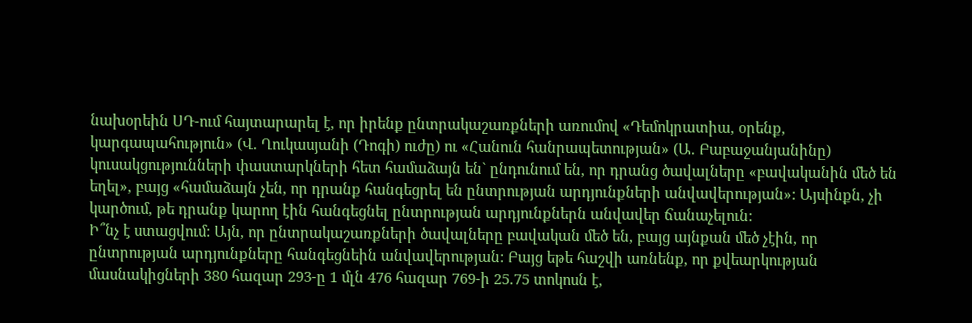նախօրեին ՍԴ-ում հայտարարել է, որ իրենք ընտրակաշառքների առումով «Դեմոկրատիա, օրենք, կարգապահություն» (Վ. Ղուկասյանի (Դոգի) ուժը) ու «Հանուն հանրապետության» (Ա. Բաբաջանյանինը) կուսակցությունների փաստարկների հետ համաձայն են` ընդունում են, որ դրանց ծավալները «բավականին մեծ են եղել», բայց «համաձայն չեն, որ դրանք հանգեցրել են ընտրության արդյունքների անվավերության»: Այսինքն, չի կարծում, թե դրանք կարող էին հանգեցնել ընտրության արդյունքներն անվավեր ճանաչելուն:
Ի՞նչ է ստացվում: Այն, որ ընտրակաշառքների ծավալները բավական մեծ են, բայց այնքան մեծ չէին, որ ընտրության արդյունքները հանգեցնեին անվավերության: Բայց եթե հաշվի առնենք, որ քվեարկության մասնակիցների 380 հազար 293-ը 1 մլն 476 հազար 769-ի 25.75 տոկոսն է,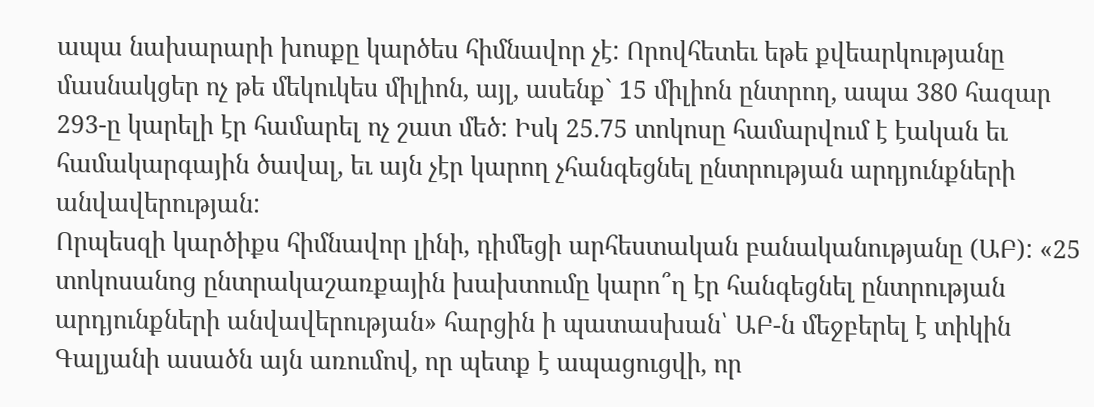ապա նախարարի խոսքը կարծես հիմնավոր չէ: Որովհետեւ եթե քվեարկությանը մասնակցեր ոչ թե մեկուկես միլիոն, այլ, ասենք` 15 միլիոն ընտրող, ապա 380 հազար 293-ը կարելի էր համարել ոչ շատ մեծ: Իսկ 25.75 տոկոսը համարվում է էական եւ համակարգային ծավալ, եւ այն չէր կարող չհանգեցնել ընտրության արդյունքների անվավերության:
Որպեսզի կարծիքս հիմնավոր լինի, դիմեցի արհեստական բանականությանը (ԱԲ): «25 տոկոսանոց ընտրակաշառքային խախտումը կարո՞ղ էր հանգեցնել ընտրության արդյունքների անվավերության» հարցին ի պատասխան՝ ԱԲ-ն մեջբերել է տիկին Գալյանի ասածն այն առումով, որ պետք է ապացուցվի, որ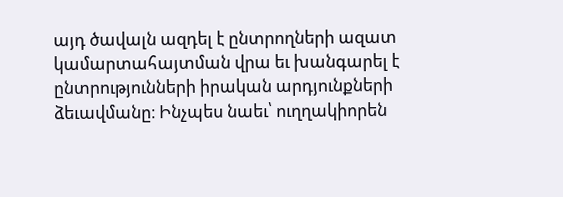այդ ծավալն ազդել է ընտրողների ազատ կամարտահայտման վրա եւ խանգարել է ընտրությունների իրական արդյունքների ձեւավմանը։ Ինչպես նաեւ՝ ուղղակիորեն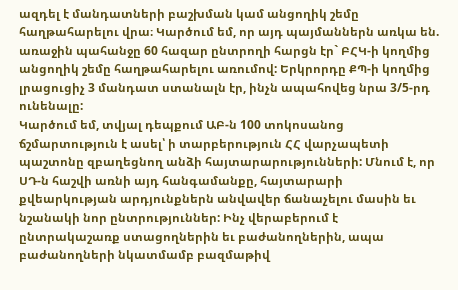ազդել է մանդատների բաշխման կամ անցողիկ շեմը հաղթահարելու վրա։ Կարծում եմ, որ այդ պայմաններն առկա են. առաջին պահանջը 60 հազար ընտրողի հարցն էր` ԲՀԿ-ի կողմից անցողիկ շեմը հաղթահարելու առումով: Երկրորդը ՔՊ-ի կողմից լրացուցիչ 3 մանդատ ստանալն էր, ինչն ապահովեց նրա 3/5-րդ ունենալը:
Կարծում եմ, տվյալ դեպքում ԱԲ-ն 100 տոկոսանոց ճշմարտություն է ասել՝ ի տարբերություն ՀՀ վարչապետի պաշտոնը զբաղեցնող անձի հայտարարությունների: Մնում է, որ ՍԴ-ն հաշվի առնի այդ հանգամանքը, հայտարարի քվեարկության արդյունքներն անվավեր ճանաչելու մասին եւ նշանակի նոր ընտրություններ: Ինչ վերաբերում է ընտրակաշառք ստացողներին եւ բաժանողներին, ապա բաժանողների նկատմամբ բազմաթիվ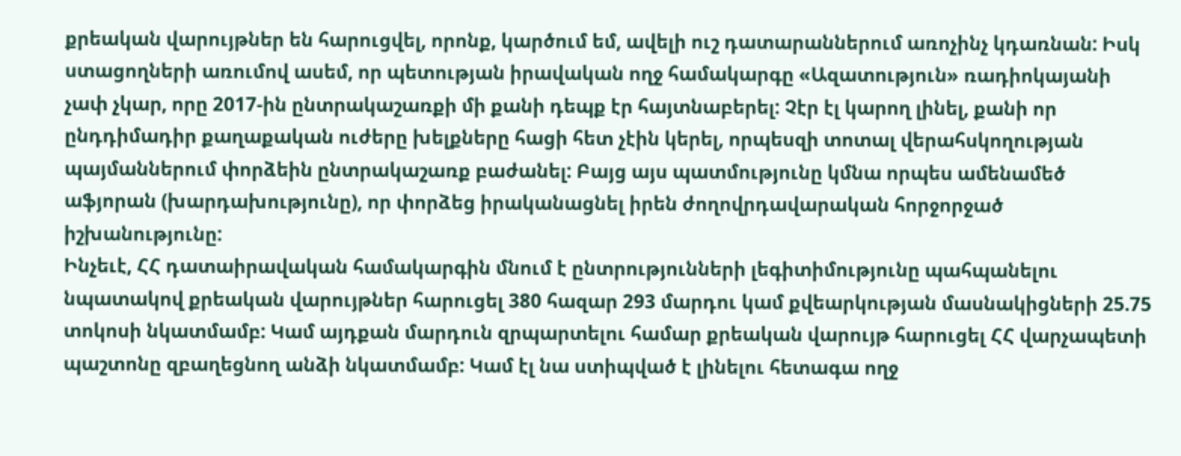քրեական վարույթներ են հարուցվել, որոնք, կարծում եմ, ավելի ուշ դատարաններում առոչինչ կդառնան: Իսկ ստացողների առումով ասեմ, որ պետության իրավական ողջ համակարգը «Ազատություն» ռադիոկայանի չափ չկար, որը 2017-ին ընտրակաշառքի մի քանի դեպք էր հայտնաբերել: Չէր էլ կարող լինել, քանի որ ընդդիմադիր քաղաքական ուժերը խելքները հացի հետ չէին կերել, որպեսզի տոտալ վերահսկողության պայմաններում փորձեին ընտրակաշառք բաժանել: Բայց այս պատմությունը կմնա որպես ամենամեծ աֆյորան (խարդախությունը), որ փորձեց իրականացնել իրեն ժողովրդավարական հորջորջած իշխանությունը:
Ինչեւէ, ՀՀ դատաիրավական համակարգին մնում է ընտրությունների լեգիտիմությունը պահպանելու նպատակով քրեական վարույթներ հարուցել 380 հազար 293 մարդու կամ քվեարկության մասնակիցների 25.75 տոկոսի նկատմամբ: Կամ այդքան մարդուն զրպարտելու համար քրեական վարույթ հարուցել ՀՀ վարչապետի պաշտոնը զբաղեցնող անձի նկատմամբ: Կամ էլ նա ստիպված է լինելու հետագա ողջ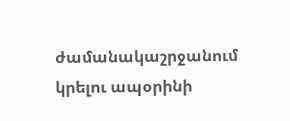ժամանակաշրջանում կրելու ապօրինի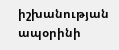իշխանության ապօրինի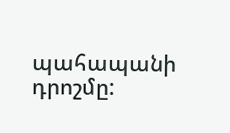պահապանի դրոշմը: